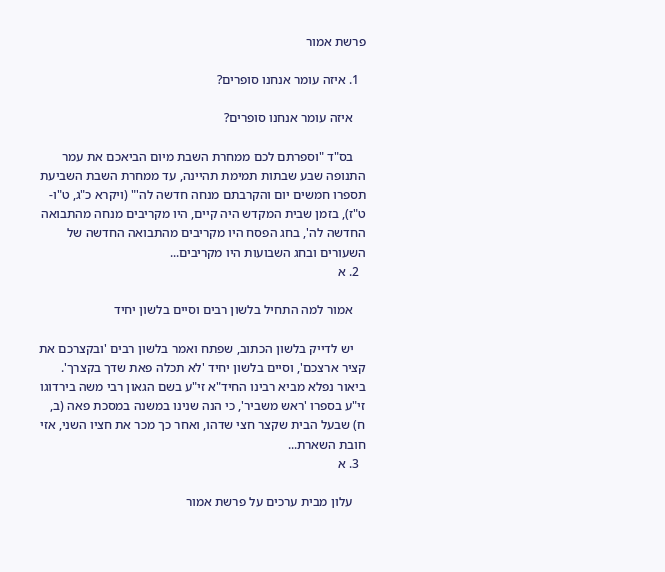פרשת אמור

  1. איזה עומר אנחנו סופרים?

    איזה עומר אנחנו סופרים?

    בס"ד "וספרתם לכם ממחרת השבת מיום הביאכם את עמר התנופה שבע שבתות תמימת תהיינה, עד ממחרת השבת השביעת תספרו חמשים יום והקרבתם מנחה חדשה לה'" (ויקרא כ"ג, ט"ו-ט"ז), בזמן שבית המקדש היה קיים, היו מקריבים מנחה מהתבואה החדשה לה', בחג הפסח היו מקריבים מהתבואה החדשה של השעורים ובחג השבועות היו מקריבים...
  2. א

    אמור למה התחיל בלשון רבים וסיים בלשון יחיד

    יש לדייק בלשון הכתוב, שפתח ואמר בלשון רבים 'ובקצרכם את קציר ארצכם', וסיים בלשון יחיד 'לא תכלה פאת שדך בקצרך'. ביאור נפלא מביא רבינו החיד"א זי"ע בשם הגאון רבי משה בירדוגו זי"ע בספרו 'ראש משביר', כי הנה שנינו במשנה במסכת פאה (ב, ח) שבעל הבית שקצר חצי שדהו, ואחר כך מכר את חציו השני, אזי חובת השארת...
  3. א

    עלון מבית ערכים על פרשת אמור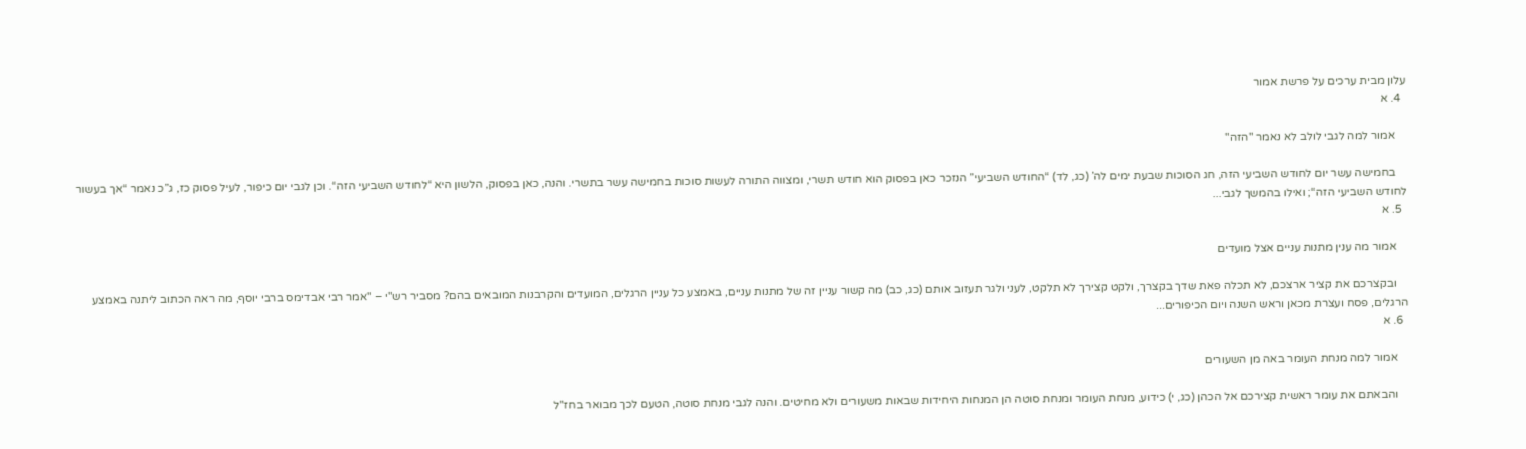עלון מבית ערכים על פרשת אמור
  4. א

    אמור למה לגבי לולב לא נאמר "הזה"

    בחמישה עשר יום לחודש השביעי הזה, חג הסוכות שבעת ימים לה’ (כג, לד) “החודש השביעי” הנזכר כאן בפסוק הוא חודש תשרי, ומצווה התורה לעשות סוכות בחמישה עשר בתשרי. והנה, כאן בפסוק, הלשון היא “לחודש השביעי הזה“. וכן לגבי יום כיפור, לעיל פסוק כז, ג”כ נאמר “אך בעשור לחודש השביעי הזה“; ואילו בהמשך לגבי...
  5. א

    אמור מה ענין מתנות עניים אצל מועדים

    ובקצרכם את קציר ארצכם, לא תכלה פאת שדך בקצרך, ולקט קצירך לא תלקט, לעני ולגר תעזוב אותם (כג, כב) מה קשור עניין זה של מתנות עניים, באמצע כל עניין הרגלים, המועדים והקרבנות המובאים בהם? מסביר רש"י – "אמר רבי אבדימס ברבי יוסף, מה ראה הכתוב ליתנה באמצע הרגלים, פסח ועצרת מכאן וראש השנה ויום הכיפורים...
  6. א

    אמור למה מנחת העומר באה מן השעורים

    והבאתם את עומר ראשית קצירכם אל הכהן (כג, י) כידוע, מנחת העומר ומנחת סוטה הן המנחות היחידות שבאות משעורים ולא מחיטים. והנה לגבי מנחת סוטה, הטעם לכך מבואר בחז"ל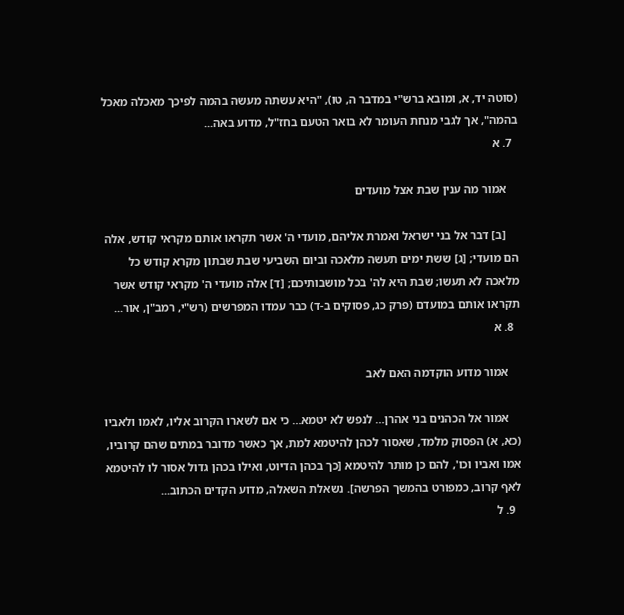(סוטה יד, א, ומובא ברש"י במדבר ה, טו), "היא עשתה מעשה בהמה לפיכך מאכלה מאכל בהמה", אך לגבי מנחת העומר לא בואר הטעם בחז"ל, מדוע באה...
  7. א

    אמור מה ענין שבת אצל מועדים

    [ב] דבר אל בני ישראל ואמרת אליהם, מועדי ה' אשר תקראו אותם מקראי קודש, אלה הם מועדי; [ג] ששת ימים תעשה מלאכה וביום השביעי שבת שבתון מקרא קודש כל מלאכה לא תעשו; שבת היא לה' בכל מושבותיכם; [ד] אלה מועדי ה' מקראי קודש אשר תקראו אותם במועדם (פרק כג, פסוקים ב-ד) כבר עמדו המפרשים (רש"י, רמב"ן, אור...
  8. א

    אמור מדוע הוקדמה האם לאב

    אמור אל הכהנים בני אהרן… לנפש לא יטמא… כי אם לשארו הקרוב אליו, לאמו ולאביו (כא, א) הפסוק מלמד, שאסור לכהן להיטמא למת, אך כאשר מדובר במתים שהם קרוביו, אמו ואביו וכו', להם כן מותר להיטמא [כך בכהן הדיוט, ואילו בכהן גדול אסור לו להיטמא לאף קרוב, כמפורט בהמשך הפרשה]. נשאלת השאלה, מדוע הקדים הכתוב...
  9. ל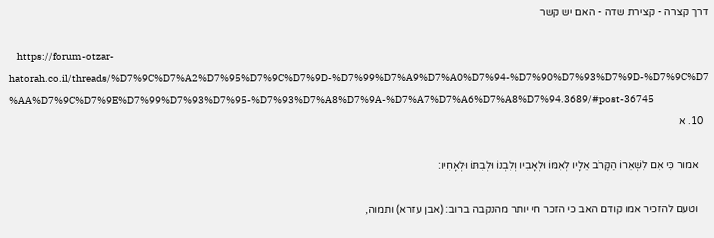דרך קצרה - קצירת שדה - האם יש קשר

    https://forum-otzar-hatorah.co.il/threads/%D7%9C%D7%A2%D7%95%D7%9C%D7%9D-%D7%99%D7%A9%D7%A0%D7%94-%D7%90%D7%93%D7%9D-%D7%9C%D7%AA%D7%9C%D7%9E%D7%99%D7%93%D7%95-%D7%93%D7%A8%D7%9A-%D7%A7%D7%A6%D7%A8%D7%94.3689/#post-36745
  10. א

    אמור כִּי אִם לִשְׁאֵרוֹ הַקָּרֹב אֵלָיו לְאִמּוֹ וּלְאָבִיו וְלִבְנוֹ וּלְבִתּוֹ וּלְאָחִיו:

    וטעם להזכיר אמו קודם האב כי הזכר חי יותר מהנקבה ברוב: (אבן עזרא) ותמוה,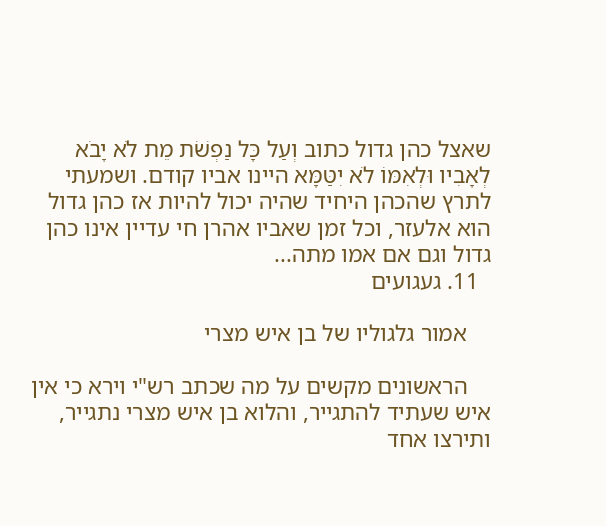שאצל כהן גדול כתוב וְעַל כָּל נַפְשֹׁת מֵת לֹא יָבֹא לְאָבִיו וּלְאִמּוֹ לֹא יִטַּמָּא היינו אביו קודם. ושמעתי לתרץ שהכהן היחיד שהיה יכול להיות אז כהן גדול הוא אלעזר, וכל זמן שאביו אהרן חי עדיין אינו כהן גדול וגם אם אמו מתה...
  11. געגועים

    אמור גלגוליו של בן איש מצרי

    הראשונים מקשים על מה שכתב רש"י וירא כי אין איש שעתיד להתגייר, והלוא בן איש מצרי נתגייר, ותירצו אחד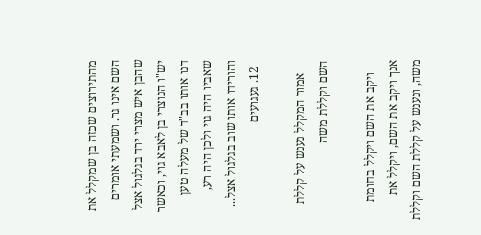מהתירוצים שכזה בן שמקלל את השם אינו גר. ושמעתי אומרים שהבן איש מצרי ירד בגלגול אצל יש"ו הנוצרי בן לאבא גוי, וכאשר דנו אותו בב"ד של מעלה טען שאביו היה גוי ולכן היה רע, והורידו אותו שוב בגלגול אצל...
  12. געגועים

    אמור המקלל נענש על קללת השם וקללת משה

    ויקב את השם ויקלל בחומת אנך ויקב את השם, ויקלל את משה, ונענש על קללת השם וקללת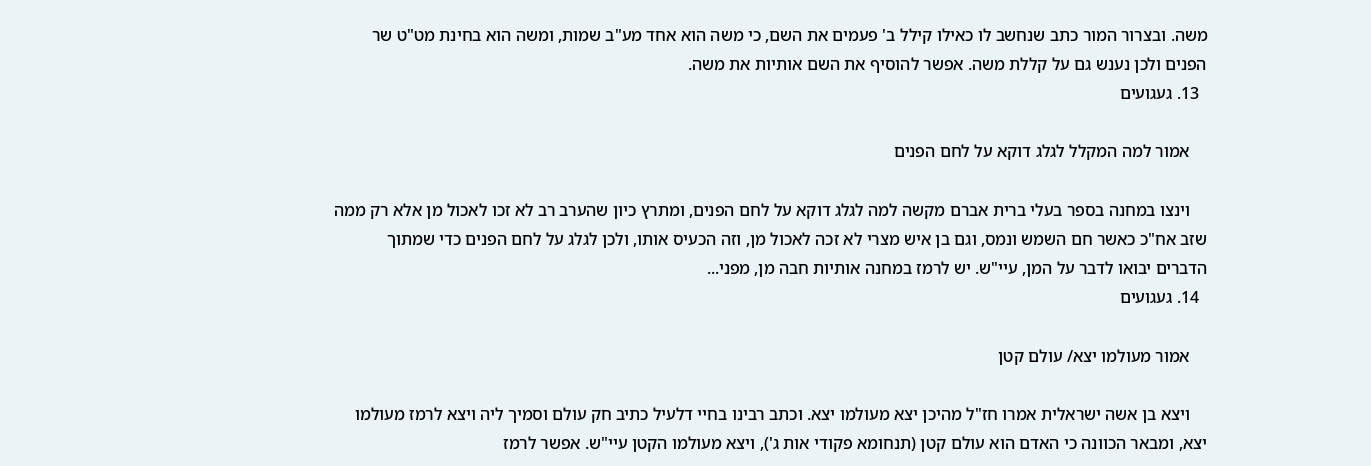משה. ובצרור המור כתב שנחשב לו כאילו קילל ב' פעמים את השם, כי משה הוא אחד מע"ב שמות, ומשה הוא בחינת מט"ט שר הפנים ולכן נענש גם על קללת משה. אפשר להוסיף את השם אותיות את משה.
  13. געגועים

    אמור למה המקלל לגלג דוקא על לחם הפנים

    וינצו במחנה בספר בעלי ברית אברם מקשה למה לגלג דוקא על לחם הפנים, ומתרץ כיון שהערב רב לא זכו לאכול מן אלא רק ממה שזב אח"כ כאשר חם השמש ונמס, וגם בן איש מצרי לא זכה לאכול מן, וזה הכעיס אותו, ולכן לגלג על לחם הפנים כדי שמתוך הדברים יבואו לדבר על המן, עיי"ש. יש לרמז במחנה אותיות חבה מן, מפני...
  14. געגועים

    אמור מעולמו יצא/ עולם קטן

    ויצא בן אשה ישראלית אמרו חז"ל מהיכן יצא מעולמו יצא. וכתב רבינו בחיי דלעיל כתיב חק עולם וסמיך ליה ויצא לרמז מעולמו יצא, ומבאר הכוונה כי האדם הוא עולם קטן (תנחומא פקודי אות ג'), ויצא מעולמו הקטן עיי"ש. אפשר לרמז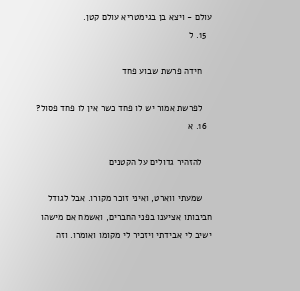עולם - ויצא בן בגימטריא עולם קטן.
  15. ל

    חידה פרשת שבוע פחד

    לפרשת אמור יש לו פחד כשר אין לו פחד פסול?
  16. א

    להזהיר גדולים על הקטנים

    שמעתי ווארט, ואיני זוכר מקורו. אבל לגודל חביבותו אציענו בפני החברים, ואשמח אם מישהו ישיב לי אבידתי ויזכיר לי מקומו ואומרו. וזה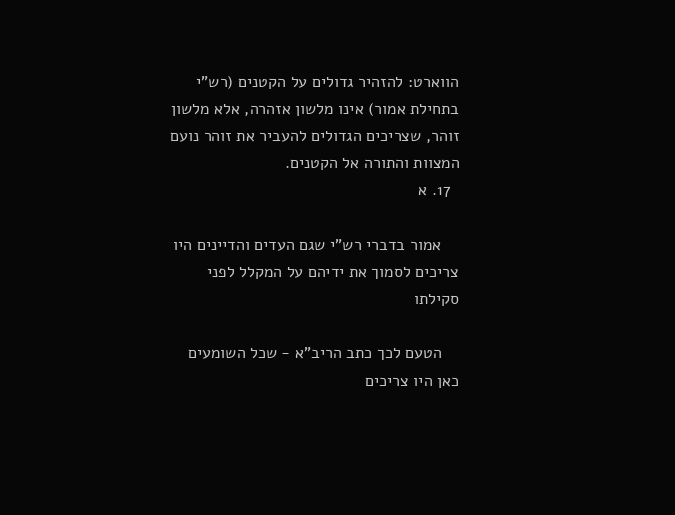הווארט: להזהיר גדולים על הקטנים (רש"י בתחילת אמור) אינו מלשון אזהרה, אלא מלשון זוהר, שצריכים הגדולים להעביר את זוהר נועם המצוות והתורה אל הקטנים.
  17. א

    אמור בדברי רש"י שגם העדים והדיינים היו צריכים לסמוך את ידיהם על המקלל לפני סקילתו

    הטעם לכך כתב הריב"א - שכל השומעים כאן היו צריכים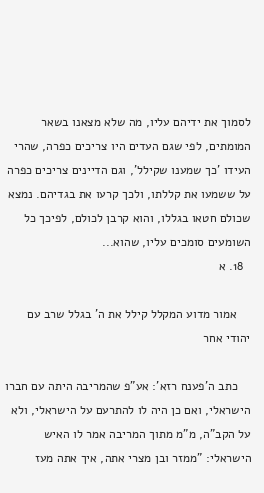לסמוך את ידיהם עליו, מה שלא מצאנו בשאר המומתים, לפי שגם העדים היו צריכים כפרה, שהרי העידו 'כך שמענו שקילל', וגם הדיינים צריכים כפרה על ששמעו את קללתו, ולכך קרעו את בגדיהם. נמצא שכולם חטאו בגללו, והוא קרבן לכולם, לפיכך כל השומעים סומכים עליו, שהוא...
  18. א

    אמור מדוע המקלל קילל את ה' בגלל שרב עם יהודי אחר

    כתב ה'פענח רזא': אע"פ שהמריבה היתה עם חברו הישראלי, ואם כן היה לו להתרעם על הישראלי, ולא על הקב"ה, מ"מ מתוך המריבה אמר לו האיש הישראלי: "ממזר ובן מצרי אתה, איך אתה מעז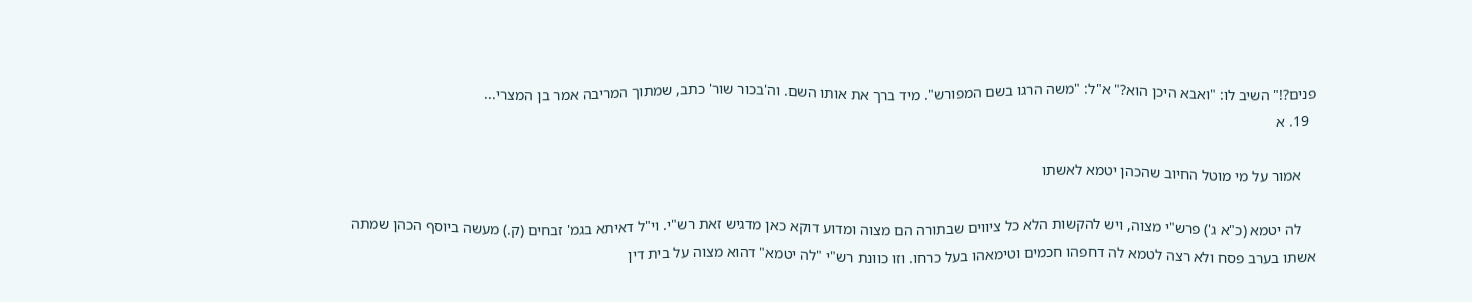פנים?!" השיב לו: "ואבא היכן הוא?" א"ל: "משה הרגו בשם המפורש". מיד ברך את אותו השם. וה'בכור שור' כתב, שמתוך המריבה אמר בן המצרי...
  19. א

    אמור על מי מוטל החיוב שהכהן יטמא לאשתו

    לה יטמא (כ"א ג') פרש"י מצוה, ויש להקשות הלא כל ציווים שבתורה הם מצוה ומדוע דוקא כאן מדגיש זאת רש"י. וי"ל דאיתא בגמ' זבחים (ק.) מעשה ביוסף הכהן שמתה אשתו בערב פסח ולא רצה לטמא לה דחפהו חכמים וטימאהו בעל כרחו. וזו כוונת רש"י "לה יטמא" דהוא מצוה על בית דין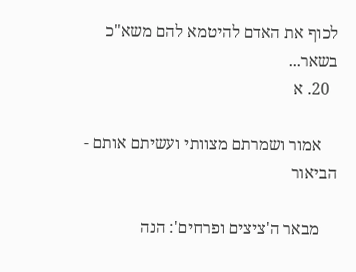לכוף את האדם להיטמא להם משא"כ בשאר...
  20. א

    אמור ושמרתם מצוותי ועשיתם אותם - הביאור

    מבאר ה'ציצים ופרחים': הנה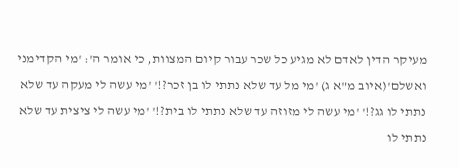מעיקר הדין לאדם לא מגיע כל שכר עבור קיום המצוות, כי אומר ה': 'מי הקדימני ואשלם'(איוב מ"א ג) 'מי מל עד שלא נתתי לו בן זכר?!' 'מי עשה לי מעקה עד שלא נתתי לו גג?!' 'מי עשה לי מזוזה עד שלא נתתי לו בית?!' 'מי עשה לי ציצית עד שלא נתתי לו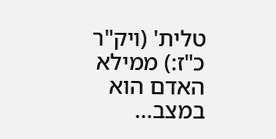טלית' (ויק"ר כ"ז:) ממילא האדם הוא במצב...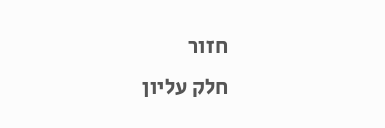חזור
חלק עליון